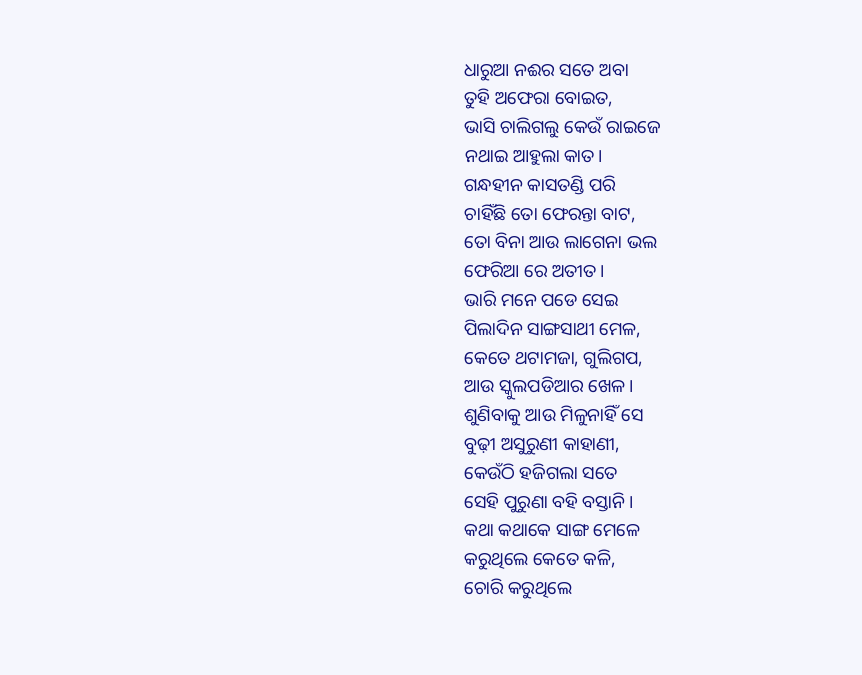ଧାରୁଆ ନଈର ସତେ ଅବା
ତୁହି ଅଫେରା ବୋଇତ,
ଭାସି ଚାଲିଗଲୁ କେଉଁ ରାଇଜେ
ନଥାଇ ଆହୁଲା କାତ।
ଗନ୍ଧହୀନ କାସତଣ୍ଡି ପରି
ଚାହିଁଛି ତୋ ଫେରନ୍ତା ବାଟ,
ତୋ ବିନା ଆଉ ଲାଗେନା ଭଲ
ଫେରିଆ ରେ ଅତୀତ।
ଭାରି ମନେ ପଡେ ସେଇ
ପିଲାଦିନ ସାଙ୍ଗସାଥୀ ମେଳ,
କେତେ ଥଟାମଜା, ଗୁଲିଗପ,
ଆଉ ସ୍କୁଲପଡିଆର ଖେଳ।
ଶୁଣିବାକୁ ଆଉ ମିଳୁନାହିଁ ସେ
ବୁଢ଼ୀ ଅସୁରୁଣୀ କାହାଣୀ,
କେଉଁଠି ହଜିଗଲା ସତେ
ସେହି ପୁରୁଣା ବହି ବସ୍ତାନି।
କଥା କଥାକେ ସାଙ୍ଗ ମେଳେ
କରୁଥିଲେ କେତେ କଳି,
ଚୋରି କରୁଥିଲେ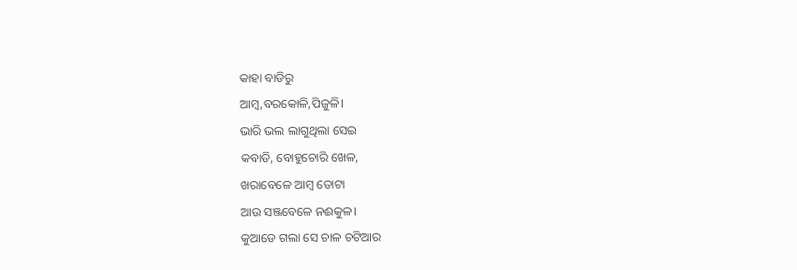କାହା ବାଡିରୁ
ଆମ୍ବ,ବରକୋଳି,ପିଜୁଳି।
ଭାରି ଭଲ ଲାଗୁଥିଲା ସେଇ
କବାଡି, ବୋହୁଚୋରି ଖେଳ,
ଖରାବେଳେ ଆମ୍ବ ତୋଟା
ଆଉ ସଞ୍ଜବେଳେ ନଈକୁଳ।
କୁଆଡେ ଗଲା ସେ ଚାଳ ଚଟିଆର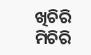ଖିଚିରି ମିଚିରି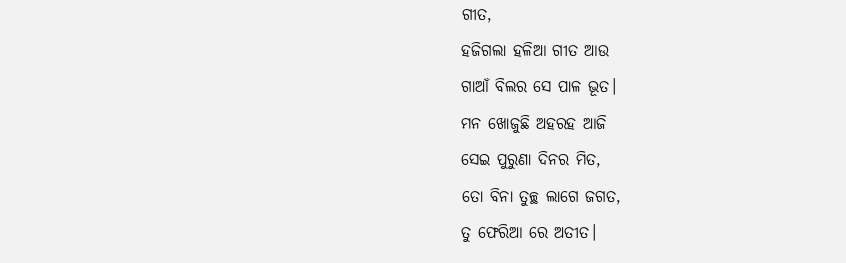ଗୀତ,
ହଜିଗଲା ହଳିଆ ଗୀତ ଆଉ
ଗାଆଁ ବିଲର ସେ ପାଳ ଭୂତ।
ମନ ଖୋଜୁଛି ଅହରହ ଆଜି
ସେଇ ପୁରୁଣା ଦିନର ମିତ,
ତୋ ବିନା ତୁଚ୍ଛ ଲାଗେ ଜଗତ,
ତୁ ଫେରିଆ ରେ ଅତୀତ।